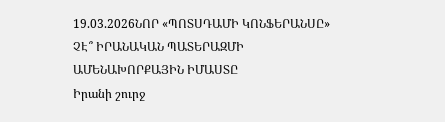19.03.2026ՆՈՐ «ՊՈՏՍԴԱՄԻ ԿՈՆՖԵՐԱՆՍԸ» ՉԷ՞ ԻՐԱՆԱԿԱՆ ՊԱՏԵՐԱԶՄԻ ԱՄԵՆԱԽՈՐՔԱՅԻՆ ԻՄԱՍՏԸ
Իրանի շուրջ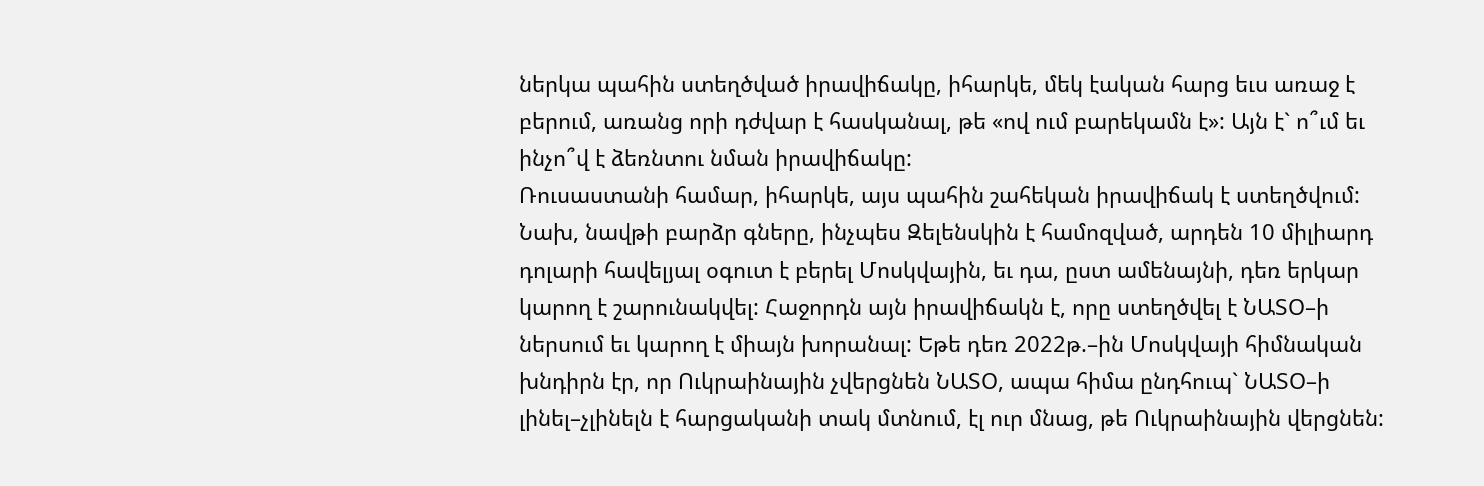ներկա պահին ստեղծված իրավիճակը, իհարկե, մեկ էական հարց եւս առաջ է բերում, առանց որի դժվար է հասկանալ, թե «ով ում բարեկամն է»: Այն է` ո՞ւմ եւ ինչո՞վ է ձեռնտու նման իրավիճակը:
Ռուսաստանի համար, իհարկե, այս պահին շահեկան իրավիճակ է ստեղծվում: Նախ, նավթի բարձր գները, ինչպես Զելենսկին է համոզված, արդեն 10 միլիարդ դոլարի հավելյալ օգուտ է բերել Մոսկվային, եւ դա, ըստ ամենայնի, դեռ երկար կարող է շարունակվել: Հաջորդն այն իրավիճակն է, որը ստեղծվել է ՆԱՏՕ–ի ներսում եւ կարող է միայն խորանալ: Եթե դեռ 2022թ.–ին Մոսկվայի հիմնական խնդիրն էր, որ Ուկրաինային չվերցնեն ՆԱՏՕ, ապա հիմա ընդհուպ` ՆԱՏՕ–ի լինել–չլինելն է հարցականի տակ մտնում, էլ ուր մնաց, թե Ուկրաինային վերցնեն: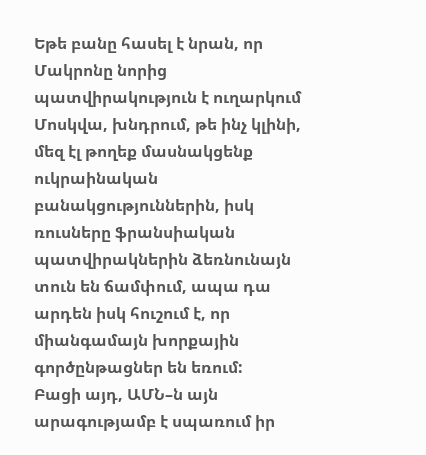Եթե բանը հասել է նրան, որ Մակրոնը նորից պատվիրակություն է ուղարկում Մոսկվա, խնդրում, թե ինչ կլինի, մեզ էլ թողեք մասնակցենք ուկրաինական բանակցություններին, իսկ ռուսները ֆրանսիական պատվիրակներին ձեռնունայն տուն են ճամփում, ապա դա արդեն իսկ հուշում է, որ միանգամայն խորքային գործընթացներ են եռում:
Բացի այդ, ԱՄՆ–ն այն արագությամբ է սպառում իր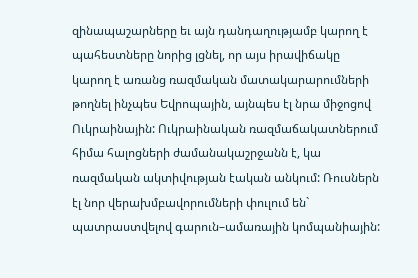զինապաշարները եւ այն դանդաղությամբ կարող է պահեստները նորից լցնել, որ այս իրավիճակը կարող է առանց ռազմական մատակարարումների թողնել ինչպես Եվրոպային, այնպես էլ նրա միջոցով Ուկրաինային: Ուկրաինական ռազմաճակատներում հիմա հալոցների ժամանակաշրջանն է, կա ռազմական ակտիվության էական անկում: Ռուսներն էլ նոր վերախմբավորումների փուլում են` պատրաստվելով գարուն–ամառային կոմպանիային: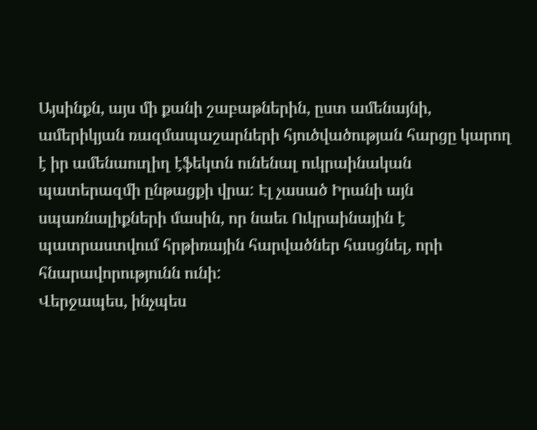Այսինքն, այս մի քանի շաբաթներին, ըստ ամենայնի, ամերիկյան ռազմապաշարների հյուծվածության հարցը կարող է իր ամենաուղիղ էֆեկտն ունենալ ուկրաինական պատերազմի ընթացքի վրա: Էլ չասած Իրանի այն սպառնալիքների մասին, որ նաեւ Ուկրաինային է պատրաստվում հրթիռային հարվածներ հասցնել, որի հնարավորությունն ունի:
Վերջապես, ինչպես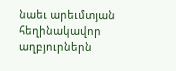նաեւ արեւմտյան հեղինակավոր աղբյուրներն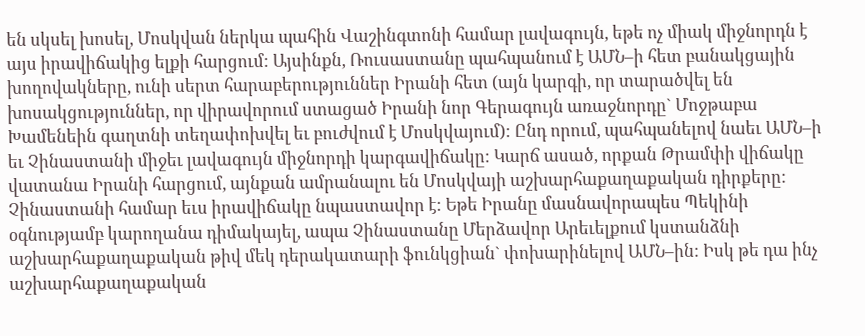են սկսել խոսել, Մոսկվան ներկա պահին Վաշինգտոնի համար լավագույն, եթե ոչ միակ միջնորդն է այս իրավիճակից ելքի հարցում: Այսինքն, Ռուսաստանը պահպանում է ԱՄՆ–ի հետ բանակցային խողովակները, ունի սերտ հարաբերություններ Իրանի հետ (այն կարգի, որ տարածվել են խոսակցություններ, որ վիրավորում ստացած Իրանի նոր Գերագույն առաջնորդը` Մոջթաբա Խամենեին գաղտնի տեղափոխվել եւ բուժվում է Մոսկվայում): Ընդ որում, պահպանելով նաեւ ԱՄՆ–ի եւ Չինաստանի միջեւ լավագույն միջնորդի կարգավիճակը: Կարճ ասած, որքան Թրամփի վիճակը վատանա Իրանի հարցում, այնքան ամրանալու են Մոսկվայի աշխարհաքաղաքական դիրքերը:
Չինաստանի համար եւս իրավիճակը նպաստավոր է: Եթե Իրանը մասնավորապես Պեկինի օգնությամբ կարողանա դիմակայել, ապա Չինաստանը Մերձավոր Արեւելքում կստանձնի աշխարհաքաղաքական թիվ մեկ դերակատարի ֆունկցիան` փոխարինելով ԱՄՆ–ին: Իսկ թե դա ինչ աշխարհաքաղաքական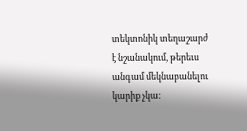տեկտոնիկ տեղաշարժ է նշանակում, թերեւս անգամ մեկնաբանելու կարիք չկա: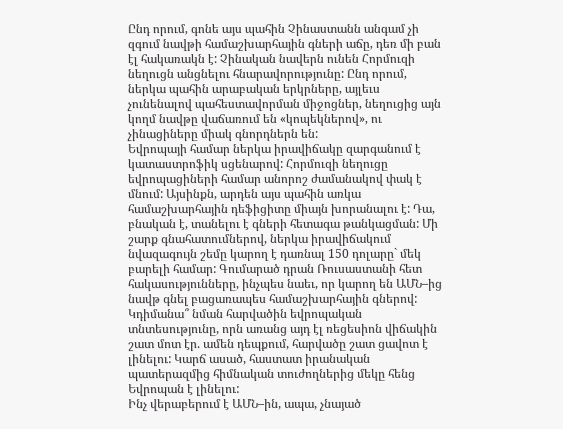Ընդ որում, գոնե այս պահին Չինաստանն անգամ չի զգում նավթի համաշխարհային գների աճը, դեռ մի բան էլ հակառակն է: Չինական նավերն ունեն Հորմուզի նեղուցն անցնելու հնարավորությունը: Ընդ որում, ներկա պահին արաբական երկրները, այլեւս չունենալով պահեստավորման միջոցներ, նեղուցից այն կողմ նավթը վաճառում են «կոպեկներով», ու չինացիները միակ գնորդներն են:
Եվրոպայի համար ներկա իրավիճակը զարգանում է կատաստրոֆիկ սցենարով: Հորմուզի նեղուցը եվրոպացիների համար անորոշ ժամանակով փակ է մնում: Այսինքն, արդեն այս պահին առկա համաշխարհային դեֆիցիտը միայն խորանալու է: Դա, բնական է, տանելու է գների հետագա թանկացման: Մի շարք գնահատումներով, ներկա իրավիճակում նվազագույն շեմը կարող է դառնալ 150 դոլարը` մեկ բարելի համար: Գումարած դրան Ռուսաստանի հետ հակասությունները, ինչպես նաեւ, որ կարող են ԱՄՆ–ից նավթ գնել բացառապես համաշխարհային գներով: Կդիմանա՞ նման հարվածին եվրոպական տնտեսությունը, որն առանց այդ էլ ռեցեսիոն վիճակին շատ մոտ էր. ամեն դեպքում, հարվածը շատ ցավոտ է լինելու: Կարճ ասած, հաստատ իրանական պատերազմից հիմնական տուժողներից մեկը հենց Եվրոպան է լինելու:
Ինչ վերաբերում է ԱՄՆ–ին, ապա, չնայած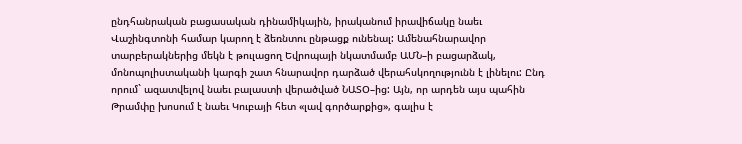ընդհանրական բացասական դինամիկային, իրականում իրավիճակը նաեւ Վաշինգտոնի համար կարող է ձեռնտու ընթացք ունենալ: Ամենահնարավոր տարբերակներից մեկն է թուլացող Եվրոպայի նկատմամբ ԱՄՆ–ի բացարձակ, մոնոպոլիստականի կարգի շատ հնարավոր դարձած վերահսկողությունն է լինելու: Ընդ որում` ազատվելով նաեւ բալաստի վերածված ՆԱՏՕ–ից: Այն, որ արդեն այս պահին Թրամփը խոսում է նաեւ Կուբայի հետ «լավ գործարքից», գալիս է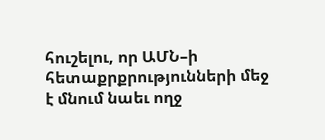հուշելու, որ ԱՄՆ–ի հետաքրքրությունների մեջ է մնում նաեւ ողջ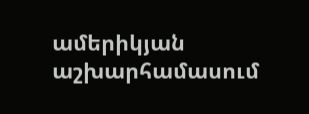ամերիկյան աշխարհամասում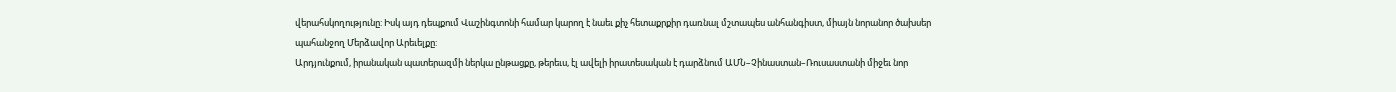վերահսկողությունը: Իսկ այդ դեպքում Վաշինգտոնի համար կարող է նաեւ քիչ հետաքրքիր դառնալ մշտապես անհանգիստ, միայն նորանոր ծախսեր պահանջող Մերձավոր Արեւելքը:
Արդյունքում, իրանական պատերազմի ներկա ընթացքը, թերեւս, էլ ավելի իրատեսական է դարձնում ԱՄՆ–Չինաստան–Ռուսաստանի միջեւ նոր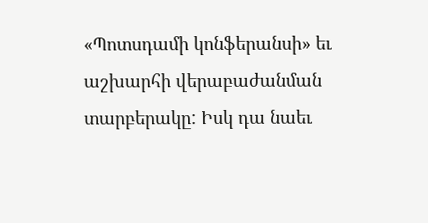«Պոտսդամի կոնֆերանսի» եւ աշխարհի վերաբաժանման տարբերակը: Իսկ դա նաեւ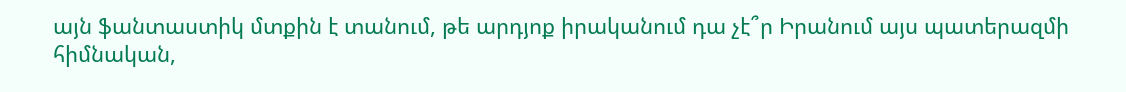այն ֆանտաստիկ մտքին է տանում, թե արդյոք իրականում դա չէ՞ր Իրանում այս պատերազմի հիմնական,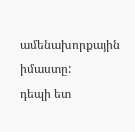ամենախորքային իմաստը:
դեպի ետ